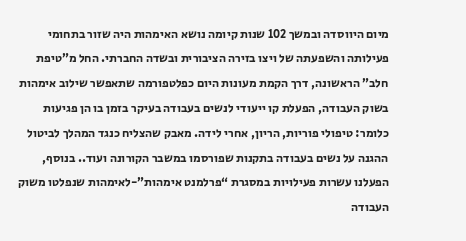מיום היווסדה ובמשך 102 שנות קיומה נושא האימהות היה שזור בתחומי פעילותה והשפעתה של ויצו בזירה הציבורית ובשדה החברתי. החל מ”טיפת חלב” הראשונה, דרך הקמת מעונות היום כפלטפורמה שתאפשר שילוב אימהות בשוק העבודה, הפעלת קו ייעודי לנשים בעבודה בעיקר בזמן בו הן פגיעות כלומר: טיפולי פוריות, הריון, אחרי לידה. מאבק שהצליח כנגד המהלך לביטול ההגנה על נשים בעבודה בתקנות שפורסמו במשבר הקורונה ועוד.. בנוסף, הפעלנו עשרות פעילויות במסגרת “פרלמנט אימהות”-לאימהות שנפלטו משוק העבודה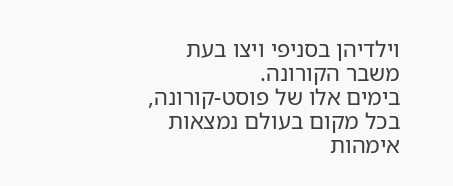וילדיהן בסניפי ויצו בעת משבר הקורונה.
בימים אלו של פוסט-קורונה, בכל מקום בעולם נמצאות אימהות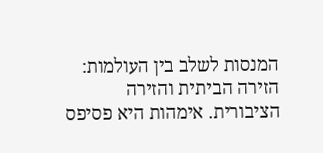המנסות לשלב בין העולמות: הזירה הביתית והזירה הציבורית. אימהות היא פסיפס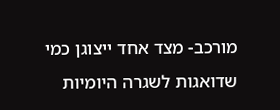מורכב- מצד אחד ייצוגן כמי שדואגות לשגרה היומיות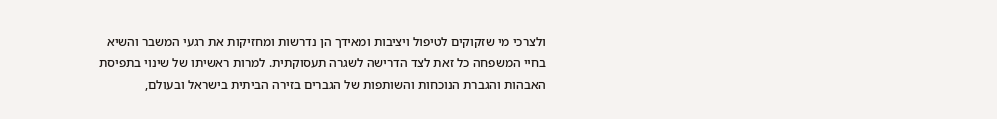ולצרכי מי שזקוקים לטיפול ויציבות ומאידך הן נדרשות ומחזיקות את רגעי המשבר והשיא בחיי המשפחה כל זאת לצד הדרישה לשגרה תעסוקתית. למרות ראשיתו של שינוי בתפיסת האבהות והגברת הנוכחות והשותפות של הגברים בזירה הביתית בישראל ובעולם,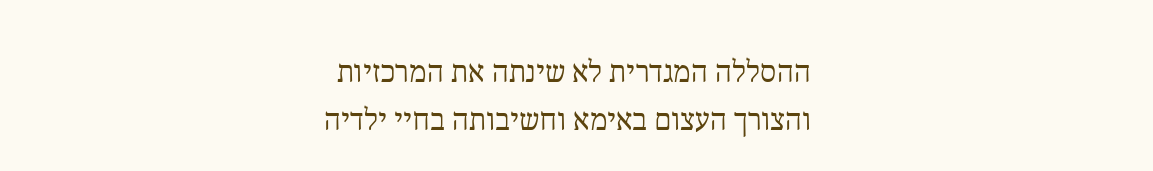ההסללה המגדרית לא שינתה את המרכזיות והצורך העצום באימא וחשיבותה בחיי ילדיה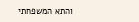והתא המשפחתי